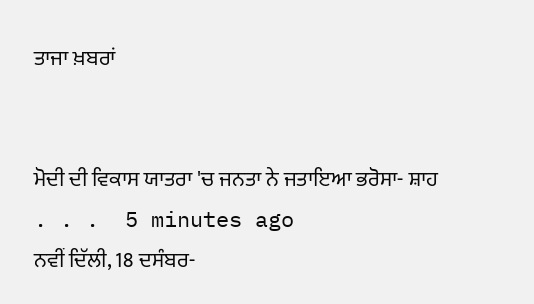ਤਾਜਾ ਖ਼ਬਰਾਂ


ਮੋਦੀ ਦੀ ਵਿਕਾਸ ਯਾਤਰਾ 'ਚ ਜਨਤਾ ਨੇ ਜਤਾਇਆ ਭਰੋਸਾ- ਸ਼ਾਹ
. . .  5 minutes ago
ਨਵੀਂ ਦਿੱਲੀ, 18 ਦਸੰਬਰ-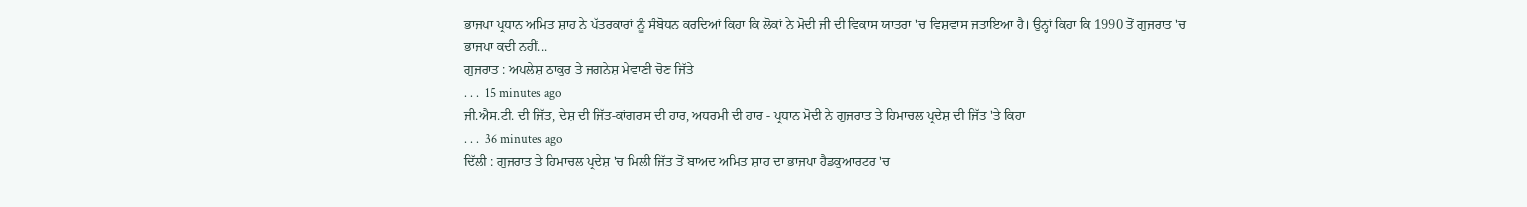ਭਾਜਪਾ ਪ੍ਰਧਾਨ ਅਮਿਤ ਸ਼ਾਹ ਨੇ ਪੱਤਰਕਾਰਾਂ ਨੂੰ ਸੰਬੋਧਨ ਕਰਦਿਆਂ ਕਿਹਾ ਕਿ ਲੋਕਾਂ ਨੇ ਮੋਦੀ ਜੀ ਦੀ ਵਿਕਾਸ ਯਾਤਰਾ 'ਚ ਵਿਸ਼ਵਾਸ ਜਤਾਇਆ ਹੈ। ਉਨ੍ਹਾਂ ਕਿਹਾ ਕਿ 1990 ਤੋਂ ਗੁਜਰਾਤ 'ਚ ਭਾਜਪਾ ਕਦੀ ਨਹੀਂ...
ਗੁਜਰਾਤ : ਅਪਲੇਸ਼ ਠਾਕੁਰ ਤੇ ਜਗਨੇਸ਼ ਮੇਵਾਣੀ ਚੋਣ ਜਿੱਤੇ
. . .  15 minutes ago
ਜੀ.ਐਸ.ਟੀ. ਦੀ ਜਿੱਤ, ਦੇਸ਼ ਦੀ ਜਿੱਤ-ਕਾਂਗਰਸ ਦੀ ਹਾਰ, ਅਧਰਮੀ ਦੀ ਹਾਰ - ਪ੍ਰਧਾਨ ਮੋਦੀ ਨੇ ਗੁਜਰਾਤ ਤੇ ਹਿਮਾਚਲ ਪ੍ਰਦੇਸ਼ ਦੀ ਜਿੱਤ 'ਤੇ ਕਿਹਾ
. . .  36 minutes ago
ਦਿੱਲੀ : ਗੁਜਰਾਤ ਤੇ ਹਿਮਾਚਲ ਪ੍ਰਦੇਸ਼ 'ਚ ਮਿਲੀ ਜਿੱਤ ਤੋਂ ਬਾਅਦ ਅਮਿਤ ਸ਼ਾਹ ਦਾ ਭਾਜਪਾ ਹੈਡਕੁਆਰਟਰ 'ਚ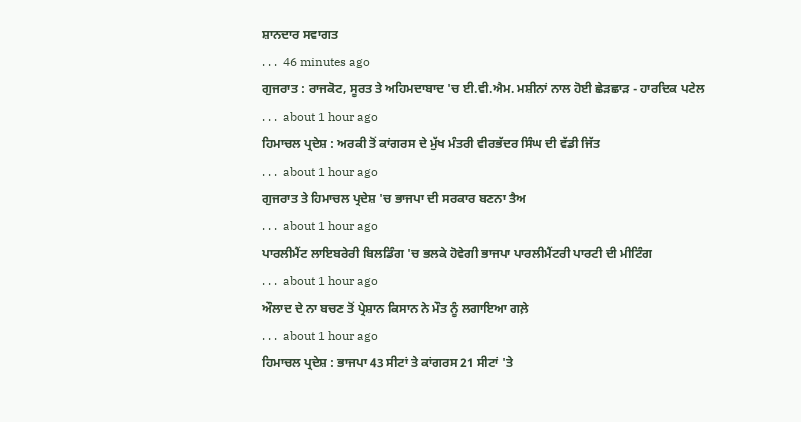ਸ਼ਾਨਦਾਰ ਸਵਾਗਤ
. . .  46 minutes ago
ਗੁਜਰਾਤ : ਰਾਜਕੋਟ, ਸੂਰਤ ਤੇ ਅਹਿਮਦਾਬਾਦ 'ਚ ਈ.ਵੀ.ਐਮ. ਮਸ਼ੀਨਾਂ ਨਾਲ ਹੋਈ ਛੇੜਛਾੜ - ਹਾਰਦਿਕ ਪਟੇਲ
. . .  about 1 hour ago
ਹਿਮਾਚਲ ਪ੍ਰਦੇਸ਼ : ਅਰਕੀ ਤੋਂ ਕਾਂਗਰਸ ਦੇ ਮੁੱਖ ਮੰਤਰੀ ਵੀਰਭੱਦਰ ਸਿੰਘ ਦੀ ਵੱਡੀ ਜਿੱਤ
. . .  about 1 hour ago
ਗੁਜਰਾਤ ਤੇ ਹਿਮਾਚਲ ਪ੍ਰਦੇਸ਼ 'ਚ ਭਾਜਪਾ ਦੀ ਸਰਕਾਰ ਬਣਨਾ ਤੈਅ
. . .  about 1 hour ago
ਪਾਰਲੀਮੈਂਟ ਲਾਇਬਰੇਰੀ ਬਿਲਡਿੰਗ 'ਚ ਭਲਕੇ ਹੋਵੇਗੀ ਭਾਜਪਾ ਪਾਰਲੀਮੈਂਟਰੀ ਪਾਰਟੀ ਦੀ ਮੀਟਿੰਗ
. . .  about 1 hour ago
ਔਲਾਦ ਦੇ ਨਾ ਬਚਣ ਤੋਂ ਪ੍ਰੇਸ਼ਾਨ ਕਿਸਾਨ ਨੇ ਮੌਤ ਨੂੰ ਲਗਾਇਆ ਗਲ਼ੇ
. . .  about 1 hour ago
ਹਿਮਾਚਲ ਪ੍ਰਦੇਸ਼ : ਭਾਜਪਾ 43 ਸੀਟਾਂ ਤੇ ਕਾਂਗਰਸ 21 ਸੀਟਾਂ 'ਤੇ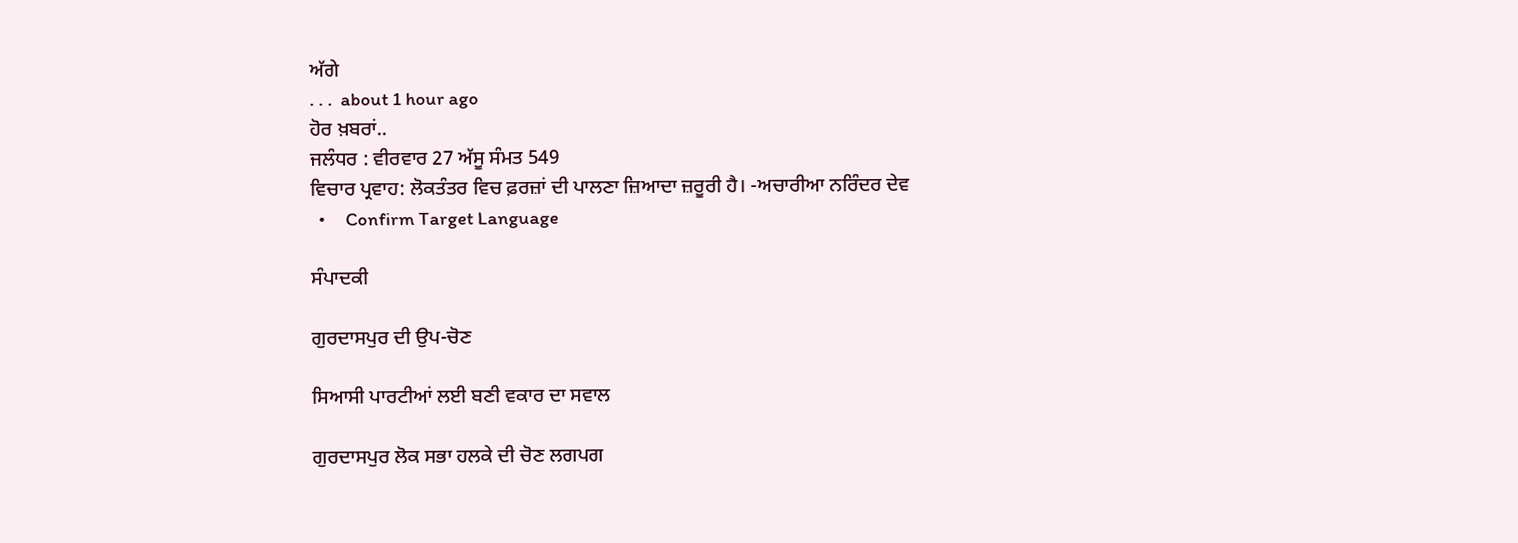ਅੱਗੇ
. . .  about 1 hour ago
ਹੋਰ ਖ਼ਬਰਾਂ..
ਜਲੰਧਰ : ਵੀਰਵਾਰ 27 ਅੱਸੂ ਸੰਮਤ 549
ਵਿਚਾਰ ਪ੍ਰਵਾਹ: ਲੋਕਤੰਤਰ ਵਿਚ ਫ਼ਰਜ਼ਾਂ ਦੀ ਪਾਲਣਾ ਜ਼ਿਆਦਾ ਜ਼ਰੂਰੀ ਹੈ। -ਅਚਾਰੀਆ ਨਰਿੰਦਰ ਦੇਵ
  •     Confirm Target Language

ਸੰਪਾਦਕੀ

ਗੁਰਦਾਸਪੁਰ ਦੀ ਉਪ-ਚੋਣ

ਸਿਆਸੀ ਪਾਰਟੀਆਂ ਲਈ ਬਣੀ ਵਕਾਰ ਦਾ ਸਵਾਲ

ਗੁਰਦਾਸਪੁਰ ਲੋਕ ਸਭਾ ਹਲਕੇ ਦੀ ਚੋਣ ਲਗਪਗ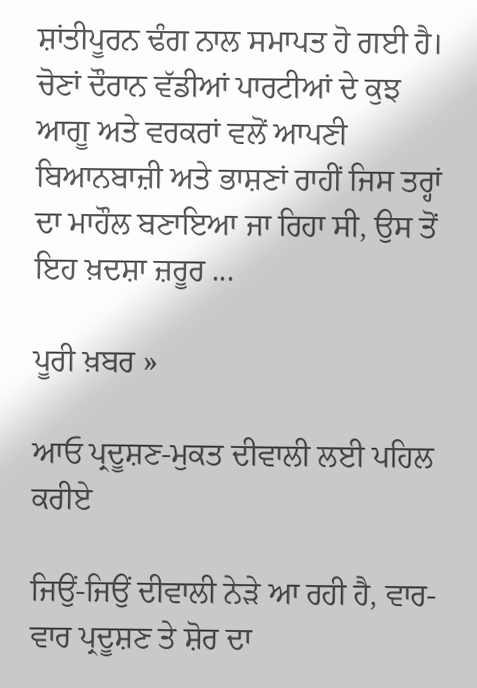ਸ਼ਾਂਤੀਪੂਰਨ ਢੰਗ ਨਾਲ ਸਮਾਪਤ ਹੋ ਗਈ ਹੈ। ਚੋਣਾਂ ਦੌਰਾਨ ਵੱਡੀਆਂ ਪਾਰਟੀਆਂ ਦੇ ਕੁਝ ਆਗੂ ਅਤੇ ਵਰਕਰਾਂ ਵਲੋਂ ਆਪਣੀ ਬਿਆਨਬਾਜ਼ੀ ਅਤੇ ਭਾਸ਼ਣਾਂ ਰਾਹੀਂ ਜਿਸ ਤਰ੍ਹਾਂ ਦਾ ਮਾਹੌਲ ਬਣਾਇਆ ਜਾ ਰਿਹਾ ਸੀ, ਉਸ ਤੋਂ ਇਹ ਖ਼ਦਸ਼ਾ ਜ਼ਰੂਰ ...

ਪੂਰੀ ਖ਼ਬਰ »

ਆਓ ਪ੍ਰਦੂਸ਼ਣ-ਮੁਕਤ ਦੀਵਾਲੀ ਲਈ ਪਹਿਲ ਕਰੀਏ

ਜਿਉਂ-ਜਿਉਂ ਦੀਵਾਲੀ ਨੇੜੇ ਆ ਰਹੀ ਹੈ, ਵਾਰ-ਵਾਰ ਪ੍ਰਦੂਸ਼ਣ ਤੇ ਸ਼ੋਰ ਦਾ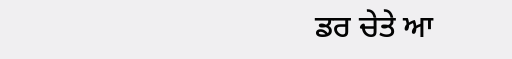ਡਰ ਚੇਤੇ ਆ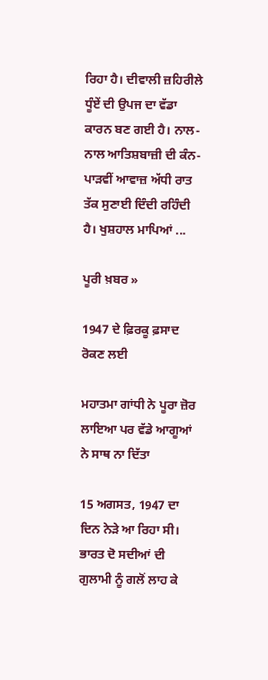ਰਿਹਾ ਹੈ। ਦੀਵਾਲੀ ਜ਼ਹਿਰੀਲੇ ਧੂੰਏਂ ਦੀ ਉਪਜ ਦਾ ਵੱਡਾ ਕਾਰਨ ਬਣ ਗਈ ਹੈ। ਨਾਲ-ਨਾਲ ਆਤਿਸ਼ਬਾਜ਼ੀ ਦੀ ਕੰਨ-ਪਾੜਵੀਂ ਆਵਾਜ਼ ਅੱਧੀ ਰਾਤ ਤੱਕ ਸੁਣਾਈ ਦਿੰਦੀ ਰਹਿੰਦੀ ਹੈ। ਖੁਸ਼ਹਾਲ ਮਾਪਿਆਂ ...

ਪੂਰੀ ਖ਼ਬਰ »

1947 ਦੇ ਫ਼ਿਰਕੂ ਫ਼ਸਾਦ ਰੋਕਣ ਲਈ

ਮਹਾਤਮਾ ਗਾਂਧੀ ਨੇ ਪੂਰਾ ਜ਼ੋਰ ਲਾਇਆ ਪਰ ਵੱਡੇ ਆਗੂਆਂ ਨੇ ਸਾਥ ਨਾ ਦਿੱਤਾ

15 ਅਗਸਤ, 1947 ਦਾ ਦਿਨ ਨੇੜੇ ਆ ਰਿਹਾ ਸੀ। ਭਾਰਤ ਦੋ ਸਦੀਆਂ ਦੀ ਗੁਲਾਮੀ ਨੂੰ ਗਲੋਂ ਲਾਹ ਕੇ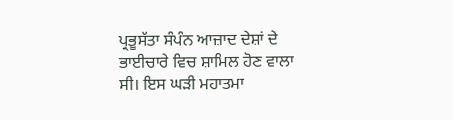ਪ੍ਰਭੂਸੱਤਾ ਸੰਪੰਨ ਆਜ਼ਾਦ ਦੇਸ਼ਾਂ ਦੇ ਭਾਈਚਾਰੇ ਵਿਚ ਸ਼ਾਮਿਲ ਹੋਣ ਵਾਲਾ ਸੀ। ਇਸ ਘੜੀ ਮਹਾਤਮਾ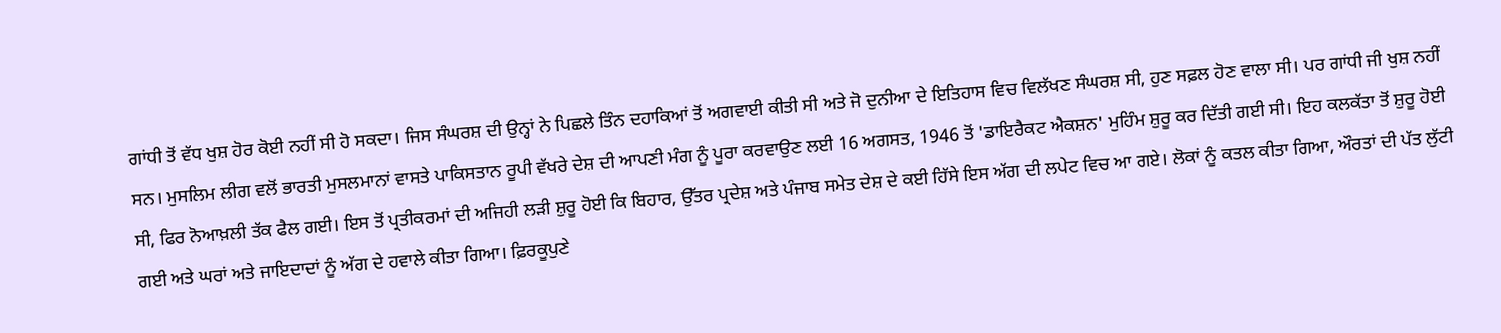ਗਾਂਧੀ ਤੋਂ ਵੱਧ ਖੁਸ਼ ਹੋਰ ਕੋਈ ਨਹੀਂ ਸੀ ਹੋ ਸਕਦਾ। ਜਿਸ ਸੰਘਰਸ਼ ਦੀ ਉਨ੍ਹਾਂ ਨੇ ਪਿਛਲੇ ਤਿੰਨ ਦਹਾਕਿਆਂ ਤੋਂ ਅਗਵਾਈ ਕੀਤੀ ਸੀ ਅਤੇ ਜੋ ਦੁਨੀਆ ਦੇ ਇਤਿਹਾਸ ਵਿਚ ਵਿਲੱਖਣ ਸੰਘਰਸ਼ ਸੀ, ਹੁਣ ਸਫ਼ਲ ਹੋਣ ਵਾਲਾ ਸੀ। ਪਰ ਗਾਂਧੀ ਜੀ ਖੁਸ਼ ਨਹੀਂ ਸਨ। ਮੁਸਲਿਮ ਲੀਗ ਵਲੋਂ ਭਾਰਤੀ ਮੁਸਲਮਾਨਾਂ ਵਾਸਤੇ ਪਾਕਿਸਤਾਨ ਰੂਪੀ ਵੱਖਰੇ ਦੇਸ਼ ਦੀ ਆਪਣੀ ਮੰਗ ਨੂੰ ਪੂਰਾ ਕਰਵਾਉਣ ਲਈ 16 ਅਗਸਤ, 1946 ਤੋਂ 'ਡਾਇਰੈਕਟ ਐਕਸ਼ਨ' ਮੁਹਿੰਮ ਸ਼ੁਰੂ ਕਰ ਦਿੱਤੀ ਗਈ ਸੀ। ਇਹ ਕਲਕੱਤਾ ਤੋਂ ਸ਼ੁਰੂ ਹੋਈ ਸੀ, ਫਿਰ ਨੋਆਖ਼ਲੀ ਤੱਕ ਫੈਲ ਗਈ। ਇਸ ਤੋਂ ਪ੍ਰਤੀਕਰਮਾਂ ਦੀ ਅਜਿਹੀ ਲੜੀ ਸ਼ੁਰੂ ਹੋਈ ਕਿ ਬਿਹਾਰ, ਉੱਤਰ ਪ੍ਰਦੇਸ਼ ਅਤੇ ਪੰਜਾਬ ਸਮੇਤ ਦੇਸ਼ ਦੇ ਕਈ ਹਿੱਸੇ ਇਸ ਅੱਗ ਦੀ ਲਪੇਟ ਵਿਚ ਆ ਗਏ। ਲੋਕਾਂ ਨੂੰ ਕਤਲ ਕੀਤਾ ਗਿਆ, ਔਰਤਾਂ ਦੀ ਪੱਤ ਲੁੱਟੀ ਗਈ ਅਤੇ ਘਰਾਂ ਅਤੇ ਜਾਇਦਾਦਾਂ ਨੂੰ ਅੱਗ ਦੇ ਹਵਾਲੇ ਕੀਤਾ ਗਿਆ। ਫ਼ਿਰਕੂਪੁਣੇ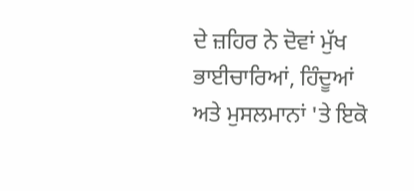ਦੇ ਜ਼ਹਿਰ ਨੇ ਦੋਵਾਂ ਮੁੱਖ ਭਾਈਚਾਰਿਆਂ, ਹਿੰਦੂਆਂ ਅਤੇ ਮੁਸਲਮਾਨਾਂ 'ਤੇ ਇਕੋ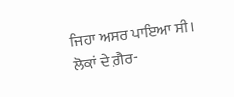ਜਿਹਾ ਅਸਰ ਪਾਇਆ ਸੀ।
ਲੋਕਾਂ ਦੇ ਗ਼ੈਰ-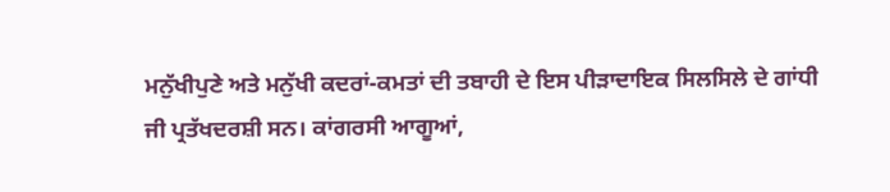ਮਨੁੱਖੀਪੁਣੇ ਅਤੇ ਮਨੁੱਖੀ ਕਦਰਾਂ-ਕਮਤਾਂ ਦੀ ਤਬਾਹੀ ਦੇ ਇਸ ਪੀੜਾਦਾਇਕ ਸਿਲਸਿਲੇ ਦੇ ਗਾਂਧੀ ਜੀ ਪ੍ਰਤੱਖਦਰਸ਼ੀ ਸਨ। ਕਾਂਗਰਸੀ ਆਗੂਆਂ,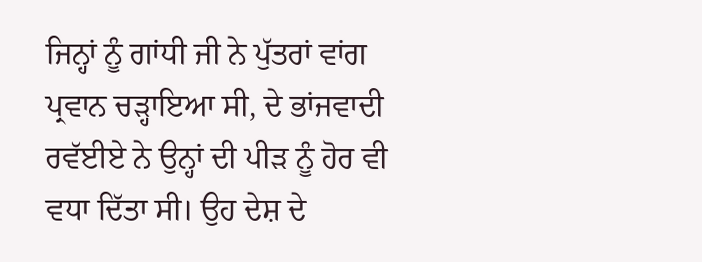ਜਿਨ੍ਹਾਂ ਨੂੰ ਗਾਂਧੀ ਜੀ ਨੇ ਪੁੱਤਰਾਂ ਵਾਂਗ ਪ੍ਰਵਾਨ ਚੜ੍ਹਾਇਆ ਸੀ, ਦੇ ਭਾਂਜਵਾਦੀ ਰਵੱਈਏ ਨੇ ਉਨ੍ਹਾਂ ਦੀ ਪੀੜ ਨੂੰ ਹੋਰ ਵੀ ਵਧਾ ਦਿੱਤਾ ਸੀ। ਉਹ ਦੇਸ਼ ਦੇ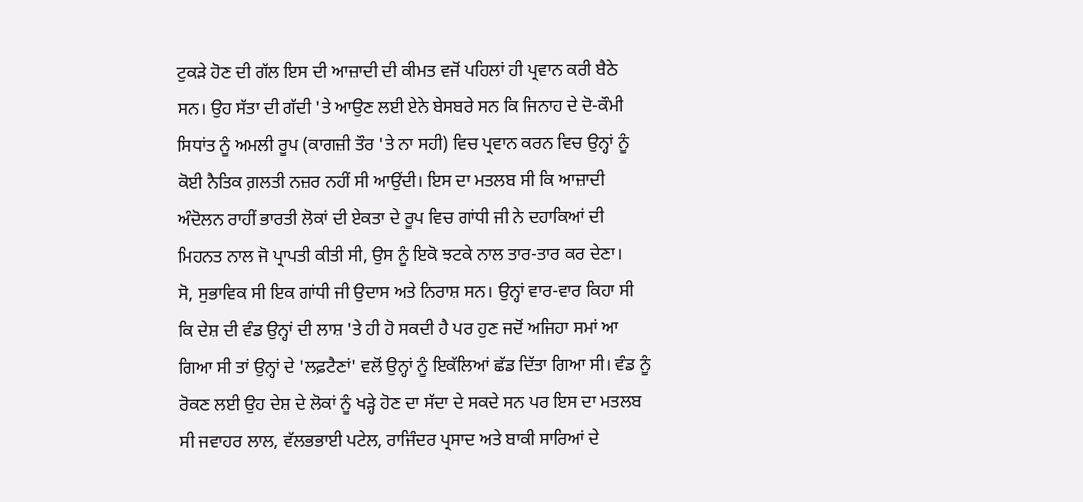ਟੁਕੜੇ ਹੋਣ ਦੀ ਗੱਲ ਇਸ ਦੀ ਆਜ਼ਾਦੀ ਦੀ ਕੀਮਤ ਵਜੋਂ ਪਹਿਲਾਂ ਹੀ ਪ੍ਰਵਾਨ ਕਰੀ ਬੈਠੇ ਸਨ। ਉਹ ਸੱਤਾ ਦੀ ਗੱਦੀ 'ਤੇ ਆਉਣ ਲਈ ਏਨੇ ਬੇਸਬਰੇ ਸਨ ਕਿ ਜਿਨਾਹ ਦੇ ਦੋ-ਕੌਮੀ ਸਿਧਾਂਤ ਨੂੰ ਅਮਲੀ ਰੂਪ (ਕਾਗਜ਼ੀ ਤੌਰ 'ਤੇ ਨਾ ਸਹੀ) ਵਿਚ ਪ੍ਰਵਾਨ ਕਰਨ ਵਿਚ ਉਨ੍ਹਾਂ ਨੂੰ ਕੋਈ ਨੈਤਿਕ ਗ਼ਲਤੀ ਨਜ਼ਰ ਨਹੀਂ ਸੀ ਆਉਂਦੀ। ਇਸ ਦਾ ਮਤਲਬ ਸੀ ਕਿ ਆਜ਼ਾਦੀ ਅੰਦੋਲਨ ਰਾਹੀਂ ਭਾਰਤੀ ਲੋਕਾਂ ਦੀ ਏਕਤਾ ਦੇ ਰੂਪ ਵਿਚ ਗਾਂਧੀ ਜੀ ਨੇ ਦਹਾਕਿਆਂ ਦੀ ਮਿਹਨਤ ਨਾਲ ਜੋ ਪ੍ਰਾਪਤੀ ਕੀਤੀ ਸੀ, ਉਸ ਨੂੰ ਇਕੋ ਝਟਕੇ ਨਾਲ ਤਾਰ-ਤਾਰ ਕਰ ਦੇਣਾ।
ਸੋ, ਸੁਭਾਵਿਕ ਸੀ ਇਕ ਗਾਂਧੀ ਜੀ ਉਦਾਸ ਅਤੇ ਨਿਰਾਸ਼ ਸਨ। ਉਨ੍ਹਾਂ ਵਾਰ-ਵਾਰ ਕਿਹਾ ਸੀ ਕਿ ਦੇਸ਼ ਦੀ ਵੰਡ ਉਨ੍ਹਾਂ ਦੀ ਲਾਸ਼ 'ਤੇ ਹੀ ਹੋ ਸਕਦੀ ਹੈ ਪਰ ਹੁਣ ਜਦੋਂ ਅਜਿਹਾ ਸਮਾਂ ਆ ਗਿਆ ਸੀ ਤਾਂ ਉਨ੍ਹਾਂ ਦੇ 'ਲਫ਼ਟੈਣਾਂ' ਵਲੋਂ ਉਨ੍ਹਾਂ ਨੂੰ ਇਕੱਲਿਆਂ ਛੱਡ ਦਿੱਤਾ ਗਿਆ ਸੀ। ਵੰਡ ਨੂੰ ਰੋਕਣ ਲਈ ਉਹ ਦੇਸ਼ ਦੇ ਲੋਕਾਂ ਨੂੰ ਖੜ੍ਹੇ ਹੋਣ ਦਾ ਸੱਦਾ ਦੇ ਸਕਦੇ ਸਨ ਪਰ ਇਸ ਦਾ ਮਤਲਬ ਸੀ ਜਵਾਹਰ ਲਾਲ, ਵੱਲਭਭਾਈ ਪਟੇਲ, ਰਾਜਿੰਦਰ ਪ੍ਰਸਾਦ ਅਤੇ ਬਾਕੀ ਸਾਰਿਆਂ ਦੇ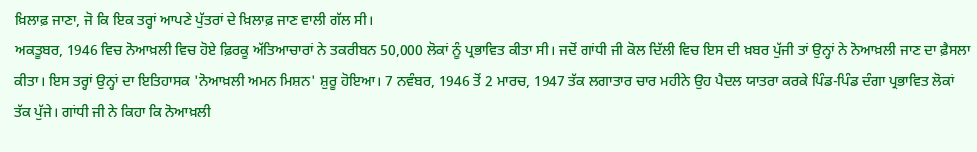ਖ਼ਿਲਾਫ਼ ਜਾਣਾ, ਜੋ ਕਿ ਇਕ ਤਰ੍ਹਾਂ ਆਪਣੇ ਪੁੱਤਰਾਂ ਦੇ ਖ਼ਿਲਾਫ਼ ਜਾਣ ਵਾਲੀ ਗੱਲ ਸੀ।
ਅਕਤੂਬਰ, 1946 ਵਿਚ ਨੋਆਖ਼ਲੀ ਵਿਚ ਹੋਏ ਫ਼ਿਰਕੂ ਅੱਤਿਆਚਾਰਾਂ ਨੇ ਤਕਰੀਬਨ 50,000 ਲੋਕਾਂ ਨੂੰ ਪ੍ਰਭਾਵਿਤ ਕੀਤਾ ਸੀ। ਜਦੋਂ ਗਾਂਧੀ ਜੀ ਕੋਲ ਦਿੱਲੀ ਵਿਚ ਇਸ ਦੀ ਖ਼ਬਰ ਪੁੱਜੀ ਤਾਂ ਉਨ੍ਹਾਂ ਨੇ ਨੋਆਖ਼ਲੀ ਜਾਣ ਦਾ ਫ਼ੈਸਲਾ ਕੀਤਾ। ਇਸ ਤਰ੍ਹਾਂ ਉਨ੍ਹਾਂ ਦਾ ਇਤਿਹਾਸਕ 'ਨੋਆਖ਼ਲੀ ਅਮਨ ਮਿਸ਼ਨ' ਸ਼ੁਰੂ ਹੋਇਆ। 7 ਨਵੰਬਰ, 1946 ਤੋਂ 2 ਮਾਰਚ, 1947 ਤੱਕ ਲਗਾਤਾਰ ਚਾਰ ਮਹੀਨੇ ਉਹ ਪੈਦਲ ਯਾਤਰਾ ਕਰਕੇ ਪਿੰਡ-ਪਿੰਡ ਦੰਗਾ ਪ੍ਰਭਾਵਿਤ ਲੋਕਾਂ ਤੱਕ ਪੁੱਜੇ। ਗਾਂਧੀ ਜੀ ਨੇ ਕਿਹਾ ਕਿ ਨੋਆਖ਼ਲੀ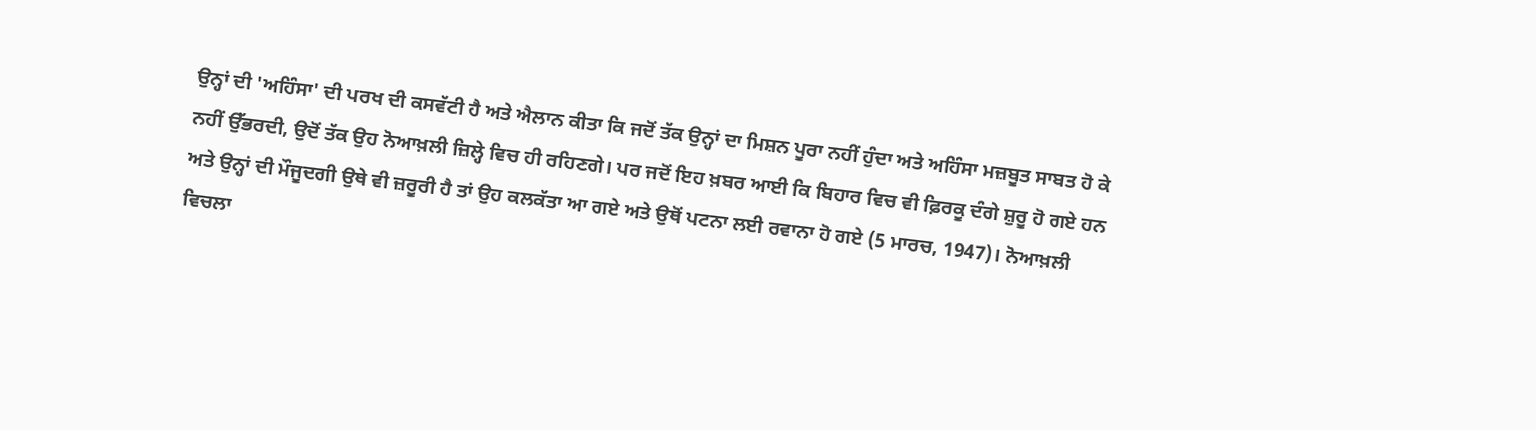ਉਨ੍ਹਾਂ ਦੀ 'ਅਹਿੰਸਾ' ਦੀ ਪਰਖ ਦੀ ਕਸਵੱਟੀ ਹੈ ਅਤੇ ਐਲਾਨ ਕੀਤਾ ਕਿ ਜਦੋਂ ਤੱਕ ਉਨ੍ਹਾਂ ਦਾ ਮਿਸ਼ਨ ਪੂਰਾ ਨਹੀਂ ਹੁੰਦਾ ਅਤੇ ਅਹਿੰਸਾ ਮਜ਼ਬੂਤ ਸਾਬਤ ਹੋ ਕੇ ਨਹੀਂ ਉੱਭਰਦੀ, ਉਦੋਂ ਤੱਕ ਉਹ ਨੋਆਖ਼ਲੀ ਜ਼ਿਲ੍ਹੇ ਵਿਚ ਹੀ ਰਹਿਣਗੇ। ਪਰ ਜਦੋਂ ਇਹ ਖ਼ਬਰ ਆਈ ਕਿ ਬਿਹਾਰ ਵਿਚ ਵੀ ਫ਼ਿਰਕੂ ਦੰਗੇ ਸ਼ੁਰੂ ਹੋ ਗਏ ਹਨ ਅਤੇ ਉਨ੍ਹਾਂ ਦੀ ਮੌਜੂਦਗੀ ਉਥੇ ਵੀ ਜ਼ਰੂਰੀ ਹੈ ਤਾਂ ਉਹ ਕਲਕੱਤਾ ਆ ਗਏ ਅਤੇ ਉਥੋਂ ਪਟਨਾ ਲਈ ਰਵਾਨਾ ਹੋ ਗਏ (5 ਮਾਰਚ, 1947)। ਨੋਆਖ਼ਲੀ ਵਿਚਲਾ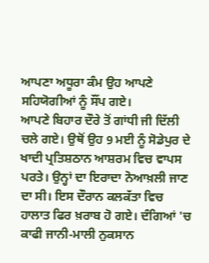ਆਪਣਾ ਅਧੂਰਾ ਕੰਮ ਉਹ ਆਪਣੇ ਸਹਿਯੋਗੀਆਂ ਨੂੰ ਸੌਂਪ ਗਏ।
ਆਪਣੇ ਬਿਹਾਰ ਦੌਰੇ ਤੋਂ ਗਾਂਧੀ ਜੀ ਦਿੱਲੀ ਚਲੇ ਗਏ। ਉਥੋਂ ਉਹ 9 ਮਈ ਨੂੰ ਸੋਡੇਪੁਰ ਦੇ ਖਾਦੀ ਪ੍ਰਤਿਸ਼ਠਾਨ ਆਸ਼ਰਮ ਵਿਚ ਵਾਪਸ ਪਰਤੇ। ਉਨ੍ਹਾਂ ਦਾ ਇਰਾਦਾ ਨੋਆਖ਼ਲੀ ਜਾਣ ਦਾ ਸੀ। ਇਸ ਦੌਰਾਨ ਕਲਕੱਤਾ ਵਿਚ ਹਾਲਾਤ ਫਿਰ ਖ਼ਰਾਬ ਹੋ ਗਏ। ਦੰਗਿਆਂ 'ਚ ਕਾਫੀ ਜਾਨੀ-ਮਾਲੀ ਨੁਕਸਾਨ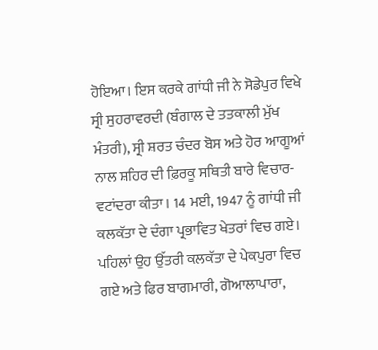ਹੋਇਆ। ਇਸ ਕਰਕੇ ਗਾਂਧੀ ਜੀ ਨੇ ਸੋਡੇਪੁਰ ਵਿਖੇ ਸ੍ਰੀ ਸੁਹਰਾਵਰਦੀ (ਬੰਗਾਲ ਦੇ ਤਤਕਾਲੀ ਮੁੱਖ ਮੰਤਰੀ), ਸ੍ਰੀ ਸ਼ਰਤ ਚੰਦਰ ਬੋਸ ਅਤੇ ਹੋਰ ਆਗੂਆਂ ਨਾਲ ਸ਼ਹਿਰ ਦੀ ਫ਼ਿਰਕੂ ਸਥਿਤੀ ਬਾਰੇ ਵਿਚਾਰ-ਵਟਾਂਦਰਾ ਕੀਤਾ। 14 ਮਈ, 1947 ਨੂੰ ਗਾਂਧੀ ਜੀ ਕਲਕੱਤਾ ਦੇ ਦੰਗਾ ਪ੍ਰਭਾਵਿਤ ਖੇਤਰਾਂ ਵਿਚ ਗਏ। ਪਹਿਲਾਂ ਉਹ ਉੱਤਰੀ ਕਲਕੱਤਾ ਦੇ ਪੇਕਪੁਰਾ ਵਿਚ ਗਏ ਅਤੇ ਫਿਰ ਬਾਗਮਾਰੀ, ਗੋਆਲਾਪਾਰਾ,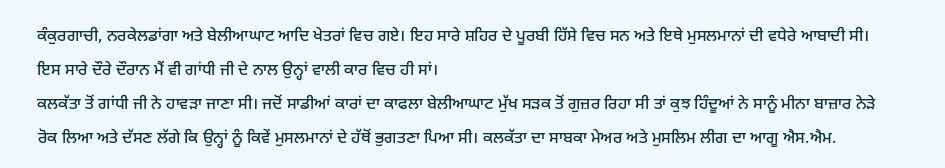ਕੰਕੁਰਗਾਚੀ, ਨਰਕੇਲਡਾਂਗਾ ਅਤੇ ਬੇਲੀਆਘਾਟ ਆਦਿ ਖੇਤਰਾਂ ਵਿਚ ਗਏ। ਇਹ ਸਾਰੇ ਸ਼ਹਿਰ ਦੇ ਪੂਰਬੀ ਹਿੱਸੇ ਵਿਚ ਸਨ ਅਤੇ ਇਥੇ ਮੁਸਲਮਾਨਾਂ ਦੀ ਵਧੇਰੇ ਆਬਾਦੀ ਸੀ। ਇਸ ਸਾਰੇ ਦੌਰੇ ਦੌਰਾਨ ਮੈਂ ਵੀ ਗਾਂਧੀ ਜੀ ਦੇ ਨਾਲ ਉਨ੍ਹਾਂ ਵਾਲੀ ਕਾਰ ਵਿਚ ਹੀ ਸਾਂ।
ਕਲਕੱਤਾ ਤੋਂ ਗਾਂਧੀ ਜੀ ਨੇ ਹਾਵੜਾ ਜਾਣਾ ਸੀ। ਜਦੋਂ ਸਾਡੀਆਂ ਕਾਰਾਂ ਦਾ ਕਾਫਲਾ ਬੇਲੀਆਘਾਟ ਮੁੱਖ ਸੜਕ ਤੋਂ ਗੁਜ਼ਰ ਰਿਹਾ ਸੀ ਤਾਂ ਕੁਝ ਹਿੰਦੂਆਂ ਨੇ ਸਾਨੂੰ ਮੀਨਾ ਬਾਜ਼ਾਰ ਨੇੜੇ ਰੋਕ ਲਿਆ ਅਤੇ ਦੱਸਣ ਲੱਗੇ ਕਿ ਉਨ੍ਹਾਂ ਨੂੰ ਕਿਵੇਂ ਮੁਸਲਮਾਨਾਂ ਦੇ ਹੱਥੋਂ ਭੁਗਤਣਾ ਪਿਆ ਸੀ। ਕਲਕੱਤਾ ਦਾ ਸਾਬਕਾ ਮੇਅਰ ਅਤੇ ਮੁਸਲਿਮ ਲੀਗ ਦਾ ਆਗੂ ਐਸ.ਐਮ.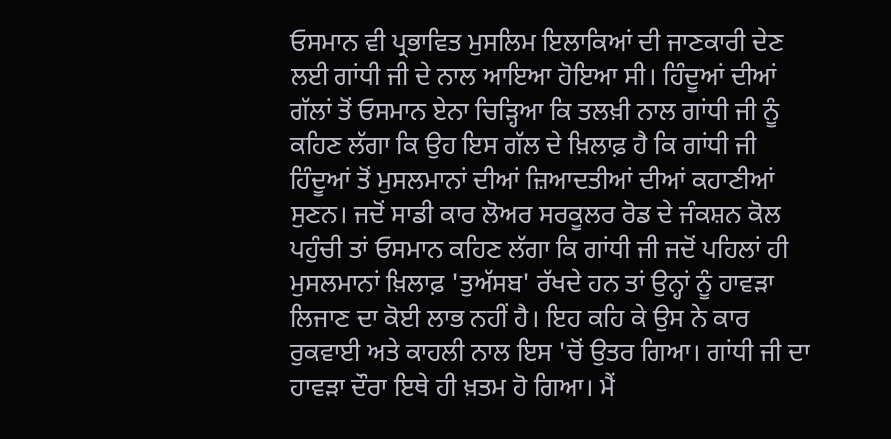ਓਸਮਾਨ ਵੀ ਪ੍ਰਭਾਵਿਤ ਮੁਸਲਿਮ ਇਲਾਕਿਆਂ ਦੀ ਜਾਣਕਾਰੀ ਦੇਣ ਲਈ ਗਾਂਧੀ ਜੀ ਦੇ ਨਾਲ ਆਇਆ ਹੋਇਆ ਸੀ। ਹਿੰਦੂਆਂ ਦੀਆਂ ਗੱਲਾਂ ਤੋਂ ਓਸਮਾਨ ਏਨਾ ਚਿੜ੍ਹਿਆ ਕਿ ਤਲਖ਼ੀ ਨਾਲ ਗਾਂਧੀ ਜੀ ਨੂੰ ਕਹਿਣ ਲੱਗਾ ਕਿ ਉਹ ਇਸ ਗੱਲ ਦੇ ਖ਼ਿਲਾਫ਼ ਹੈ ਕਿ ਗਾਂਧੀ ਜੀ ਹਿੰਦੂਆਂ ਤੋਂ ਮੁਸਲਮਾਨਾਂ ਦੀਆਂ ਜ਼ਿਆਦਤੀਆਂ ਦੀਆਂ ਕਹਾਣੀਆਂ ਸੁਣਨ। ਜਦੋਂ ਸਾਡੀ ਕਾਰ ਲੋਅਰ ਸਰਕੂਲਰ ਰੋਡ ਦੇ ਜੰਕਸ਼ਨ ਕੋਲ ਪਹੁੰਚੀ ਤਾਂ ਓਸਮਾਨ ਕਹਿਣ ਲੱਗਾ ਕਿ ਗਾਂਧੀ ਜੀ ਜਦੋਂ ਪਹਿਲਾਂ ਹੀ ਮੁਸਲਮਾਨਾਂ ਖ਼ਿਲਾਫ਼ 'ਤੁਅੱਸਬ' ਰੱਖਦੇ ਹਨ ਤਾਂ ਉਨ੍ਹਾਂ ਨੂੰ ਹਾਵੜਾ ਲਿਜਾਣ ਦਾ ਕੋਈ ਲਾਭ ਨਹੀਂ ਹੈ। ਇਹ ਕਹਿ ਕੇ ਉਸ ਨੇ ਕਾਰ ਰੁਕਵਾਈ ਅਤੇ ਕਾਹਲੀ ਨਾਲ ਇਸ 'ਚੋਂ ਉਤਰ ਗਿਆ। ਗਾਂਧੀ ਜੀ ਦਾ ਹਾਵੜਾ ਦੌਰਾ ਇਥੇ ਹੀ ਖ਼ਤਮ ਹੋ ਗਿਆ। ਮੈਂ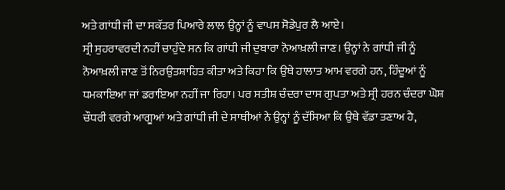ਅਤੇ ਗਾਂਧੀ ਜੀ ਦਾ ਸਕੱਤਰ ਪਿਆਰੇ ਲਾਲ ਉਨ੍ਹਾਂ ਨੂੰ ਵਾਪਸ ਸੋਡੇਪੁਰ ਲੈ ਆਏ।
ਸ੍ਰੀ ਸੁਹਰਾਵਰਦੀ ਨਹੀਂ ਚਾਹੁੰਦੇ ਸਨ ਕਿ ਗਾਂਧੀ ਜੀ ਦੁਬਾਰਾ ਨੋਆਖ਼ਲੀ ਜਾਣ। ਉਨ੍ਹਾਂ ਨੇ ਗਾਂਧੀ ਜੀ ਨੂੰ ਨੋਆਖ਼ਲੀ ਜਾਣ ਤੋਂ ਨਿਰਉਤਸ਼ਾਹਿਤ ਕੀਤਾ ਅਤੇ ਕਿਹਾ ਕਿ ਉਥੇ ਹਾਲਾਤ ਆਮ ਵਰਗੇ ਹਨ, ਹਿੰਦੂਆਂ ਨੂੰ ਧਮਕਾਇਆ ਜਾਂ ਡਰਾਇਆ ਨਹੀਂ ਜਾ ਰਿਹਾ। ਪਰ ਸਤੀਸ਼ ਚੰਦਰਾ ਦਾਸ ਗੁਪਤਾ ਅਤੇ ਸ੍ਰੀ ਹਰਨ ਚੰਦਰਾ ਘੋਸ਼ ਚੌਧਰੀ ਵਰਗੇ ਆਗੂਆਂ ਅਤੇ ਗਾਂਧੀ ਜੀ ਦੇ ਸਾਥੀਆਂ ਨੇ ਉਨ੍ਹਾਂ ਨੂੰ ਦੱਸਿਆ ਕਿ ਉਥੇ ਵੱਡਾ ਤਣਾਅ ਹੈ,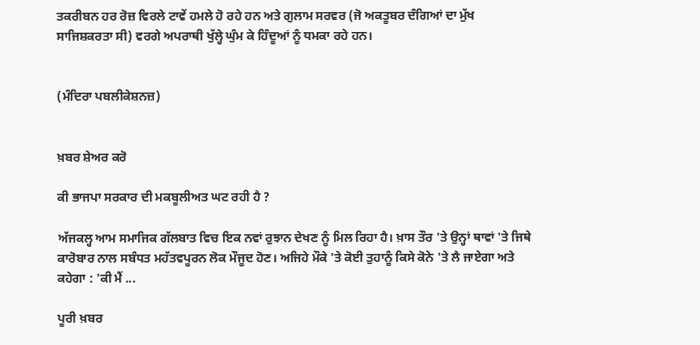ਤਕਰੀਬਨ ਹਰ ਰੋਜ਼ ਵਿਰਲੇ ਟਾਵੇਂ ਹਮਲੇ ਹੋ ਰਹੇ ਹਨ ਅਤੇ ਗੁਲਾਮ ਸਰਵਰ (ਜੋ ਅਕਤੂਬਰ ਦੰਗਿਆਂ ਦਾ ਮੁੱਖ ਸਾਜਿਸ਼ਕਰਤਾ ਸੀ) ਵਰਗੇ ਅਪਰਾਥੀ ਖੁੱਲ੍ਹੇ ਘੁੰਮ ਕੇ ਹਿੰਦੂਆਂ ਨੂੰ ਧਮਕਾ ਰਹੇ ਹਨ।


(ਮੰਦਿਰਾ ਪਬਲੀਕੇਸ਼ਨਜ਼)


ਖ਼ਬਰ ਸ਼ੇਅਰ ਕਰੋ

ਕੀ ਭਾਜਪਾ ਸਰਕਾਰ ਦੀ ਮਕਬੂਲੀਅਤ ਘਟ ਰਹੀ ਹੈ ?

ਅੱਜਕਲ੍ਹ ਆਮ ਸਮਾਜਿਕ ਗੱਲਬਾਤ ਵਿਚ ਇਕ ਨਵਾਂ ਰੁਝਾਨ ਦੇਖਣ ਨੂੰ ਮਿਲ ਰਿਹਾ ਹੈ। ਖ਼ਾਸ ਤੌਰ 'ਤੇ ਉਨ੍ਹਾਂ ਥਾਵਾਂ 'ਤੇ ਜਿਥੇ ਕਾਰੋਬਾਰ ਨਾਲ ਸਬੰਧਤ ਮਹੱਤਵਪੂਰਨ ਲੋਕ ਮੌਜੂਦ ਹੋਣ। ਅਜਿਹੇ ਮੌਕੇ 'ਤੇ ਕੋਈ ਤੁਹਾਨੂੰ ਕਿਸੇ ਕੋਨੇ 'ਤੇ ਲੈ ਜਾਏਗਾ ਅਤੇ ਕਹੇਗਾ : 'ਕੀ ਮੈਂ ...

ਪੂਰੀ ਖ਼ਬਰ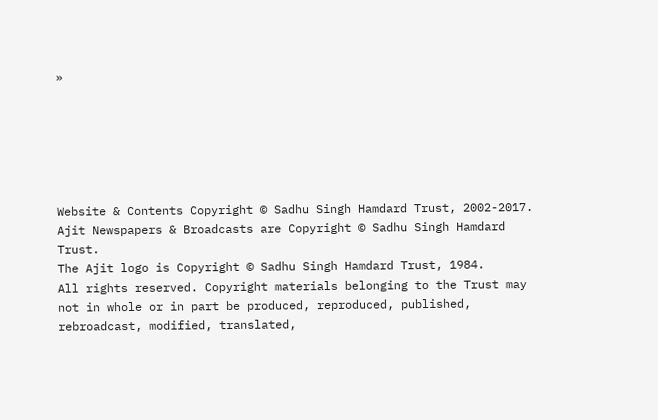»






Website & Contents Copyright © Sadhu Singh Hamdard Trust, 2002-2017.
Ajit Newspapers & Broadcasts are Copyright © Sadhu Singh Hamdard Trust.
The Ajit logo is Copyright © Sadhu Singh Hamdard Trust, 1984.
All rights reserved. Copyright materials belonging to the Trust may not in whole or in part be produced, reproduced, published, rebroadcast, modified, translated,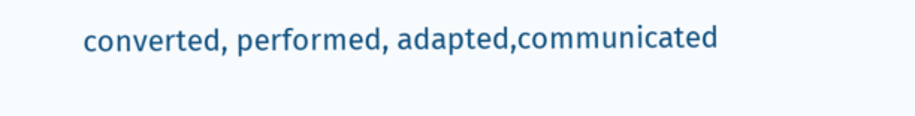converted, performed, adapted,communicated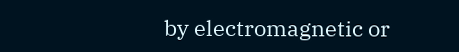by electromagnetic or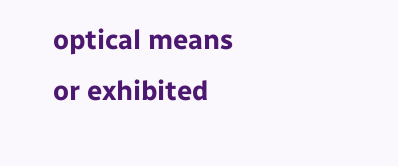optical means or exhibited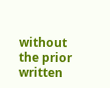without the prior written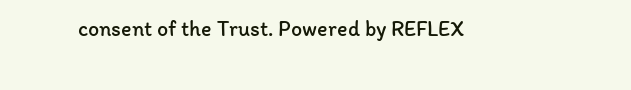consent of the Trust. Powered by REFLEX